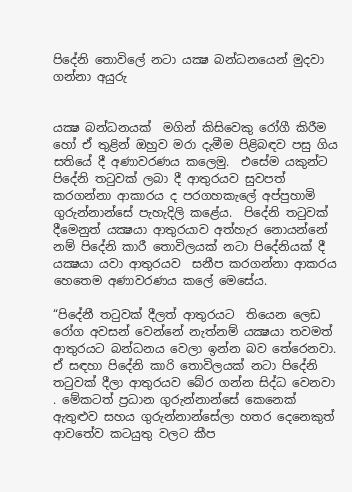පිදේනි තොවිලේ නටා යක්‍ෂ බන්ධනයෙන් මුදවා ගන්නා අයුරු


යක්‍ෂ බන්ධනයක්  මගින් කිසිවෙකු රෝගී කිරීම හෝ ඒ තුළින් ඔහුව මරා දැමීම පිළිබඳව පසු ගිය සතියේ දී අණාවරණය කලෙමු.  එසේම යකුන්ට පිදේනි තටුවක් ලබා දී ආතුරයව සුවපත් කරගන්නා ආකාරය ද පරගහකැලේ අප්පුහාමි ගුරුන්නාන්සේ පැහැදිලි කළේය.  පිදේනි තටුවක් දීමෙනුත් යක්‍ෂයා ආතුරයාව අත්හැර නොයන්නේ නම් පිදේනි කාරී තොවිලයක් නටා පිදේනියක් දී යක්‍ෂයා යවා ආතුරයව  සනීප කරගන්නා ආකරය හෙතෙම අණාවරණය කලේ මෙසේය.

“පිදේනී තටුවක් දීලත් ආතුරයට  තියෙන ලෙඩ රෝග අවසන් වෙන්නේ නැත්නම් යක්‍ෂයා තවමත් ආතුරයට බන්ධනය වෙලා ඉන්න බව තේරෙනවා. ඒ සඳහා පිදේනි කාරි තොවිලයක් නටා පිදේනි තටුවක් දීලා ආතුරයව බේර ගන්න සිද්ධ වෙනවා . මේකටත් ප්‍රධාන ගුරුන්නාන්සේ කෙනෙක් ඇතුළුව සහය ගුරුන්නාන්සේලා හතර දෙනෙකුත් ආවතේව කටයුතු වලට කීප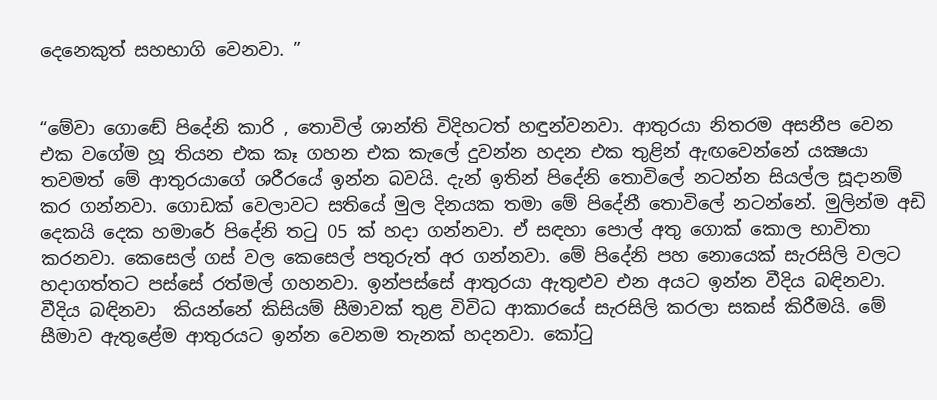දෙනෙකුත් සහභාගි වෙනවා. ”


“මේවා ගොඬේ පිදේනි කාරි , තොවිල් ශාන්ති විදිහටත් හඳුන්වනවා. ආතුරයා නිතරම අසනීප වෙන එක වගේම හූ තියන එක කෑ ගහන එක කැලේ දුවන්න හදන එක තුළින් ඇඟවෙන්නේ යක්‍ෂයා තවමත් මේ ආතුරයාගේ ශරීරයේ ඉන්න බවයි. දැන් ඉතින් පිදේනි තොවිලේ නටන්න සියල්ල සූදානම් කර ගන්නවා. ගොඩක් වෙලාවට සතියේ මුල දිනයක තමා මේ පිදේනී තොවිලේ නටන්නේ. මුලින්ම අඩි දෙකයි දෙක හමාරේ පිදේනි තටු 05 ක් හදා ගන්නවා. ඒ සඳහා පොල් අතු ගොක් කොල භාවිතා කරනවා. කෙසෙල් ගස් වල කෙසෙල් පතුරුත් අර ගන්නවා. මේ පිදේනි පහ නොයෙක් සැරසිලි වලට හදාගත්තට පස්සේ රත්මල් ගහනවා. ඉන්පස්සේ ආතුරයා ඇතුළුව එන අයට ඉන්න වීදිය බඳිනවා. වීදිය බඳිනවා  කියන්නේ කිසියම් සීමාවක් තුළ විවිධ ආකාරයේ සැරසිලි කරලා සකස් කිරීමයි. මේ සීමාව ඇතුළේම ආතුරයට ඉන්න වෙනම තැනක් හදනවා. කෝටු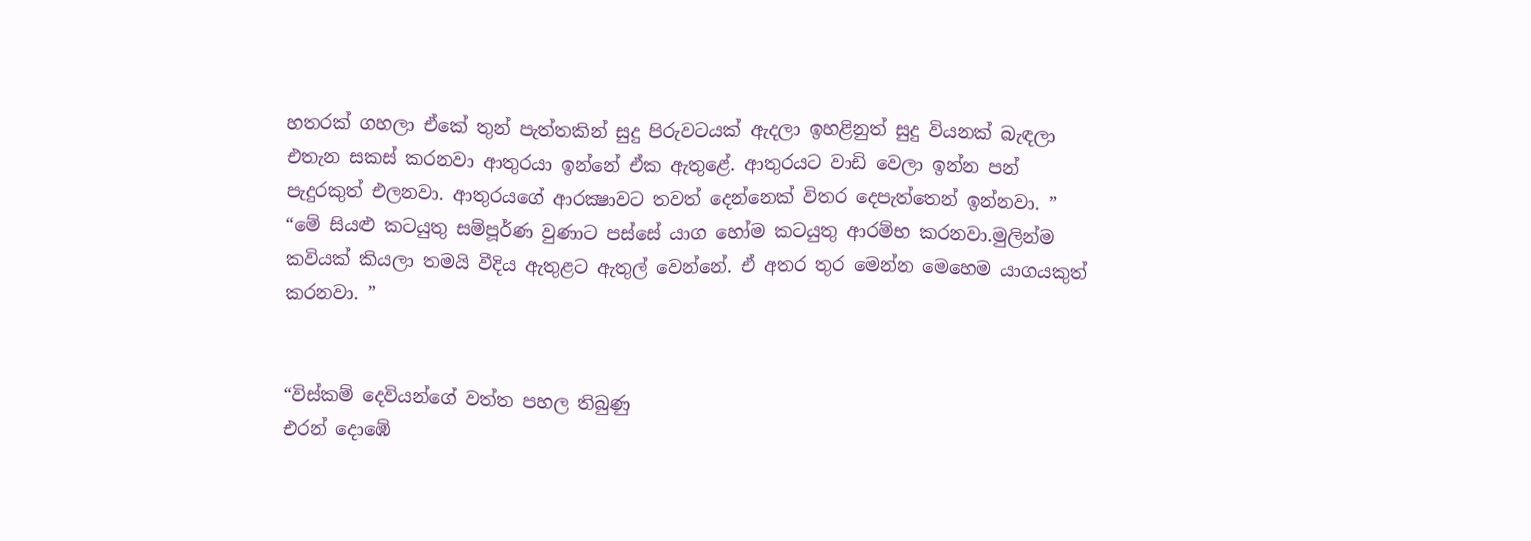හතරක් ගහලා ඒකේ තුන් පැත්තකින් සුදු පිරුවටයක් ඇදලා ඉහළිනුත් සුදු වියනක් බැඳලා එතැන සකස් කරනවා ආතුරයා ඉන්නේ ඒක ඇතුළේ. ආතුරයට වාඩි වෙලා ඉන්න පන් පැදුරකුත් එලනවා. ආතුරයගේ ආරක්‍ෂාවට තවත් දෙන්නෙක් විතර දෙපැත්තෙන් ඉන්නවා. ”
“මේ සියළු කටයුතු සම්පූර්ණ වුණාට පස්සේ යාග හෝම කටයුතු ආරම්භ කරනවා.මුලින්ම කවියක් කියලා තමයි වීදිය ඇතුළට ඇතුල් වෙන්නේ. ඒ අතර තුර මෙන්න මෙහෙම යාගයකුත් කරනවා. ”


“විස්කම් දෙවියන්ගේ වත්ත පහල තිබුණු
එරන් දොඹේ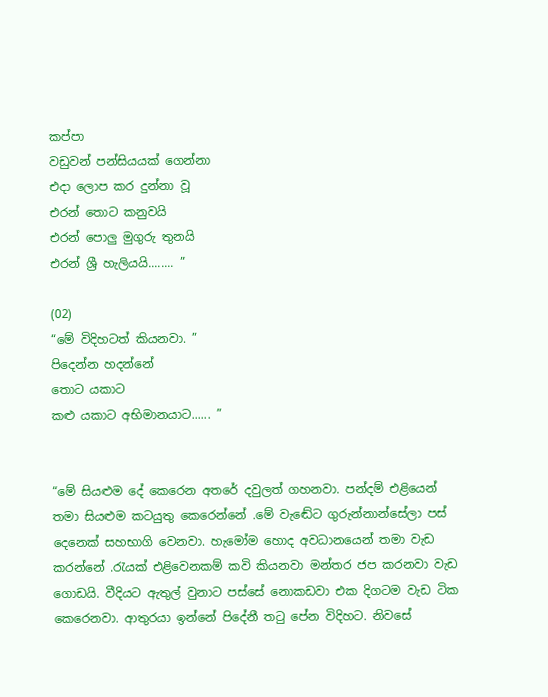කප්පා
වඩුවන් පන්සියයක් ගෙන්නා
එදා ලොප කර දුන්නා වූ
එරන් තොට කනුවයි
එරන් පොලු මුගුරු තුනයි
එරන් ශ්‍රී හැලියයි........ ”

(02)
“මේ විදිහටත් කියනවා. ”
පිදෙන්න හදන්නේ
තොට යකාට
කළු යකාට අභිමානයාට...... ”


“මේ සියළුම දේ කෙරෙන අතරේ දවුලත් ගහනවා. පන්දම් එළියෙන් තමා සියළුම කටයුතු කෙරෙන්නේ .මේ වැඬේට ගුරුන්නාන්සේලා පස් දෙනෙක් සහභාගි වෙනවා. හැමෝම හොද අවධානයෙන් තමා වැඩ කරන්නේ .රැයක් එළිවෙනකම් කවි කියනවා මන්තර ජප කරනවා වැඩ ගොඩයි. වීදියට ඇතුල් වුනාට පස්සේ නොකඩවා එක දිගටම වැඩ ටික කෙරෙනවා. ආතුරයා ඉන්නේ පිදේනී තටු පේන විදිහට. නිවසේ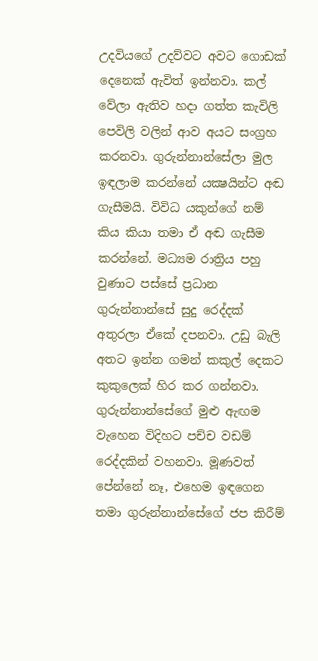උදවියගේ උදව්වට අවට ගොඩක් දෙනෙක් ඇවිත් ඉන්නවා. කල් වේලා ඇතිව හදා ගත්ත කැවිලි පෙවිලි වලින් ආව අයට සංග්‍රහ කරනවා. ගුරුන්නාන්සේලා මුල ඉඳලාම කරන්නේ යක්‍ෂයින්ට අඬ ගැසීමයි. විවිධ යකුන්ගේ නම් කිය කියා තමා ඒ අඬ ගැසීම කරන්නේ. මධ්‍යම රාත්‍රිය පහු වුණාට පස්සේ ප්‍රධාන ගුරුන්නාන්සේ සුදු රෙද්දක් අතුරලා ඒකේ දපනවා. උඩු බැලි අතට ඉන්න ගමන් කකුල් දෙකට කුකුලෙක් හිර කර ගන්නවා. ගුරුන්නාන්සේගේ මුළු ඇඟම වැහෙන විදිහට පච්ච වඩම් රෙද්දකින් වහනවා. මූණවත් පේන්නේ නෑ, එහෙම ඉඳගෙන තමා ගුරුන්නාන්සේගේ ජප කිරීම්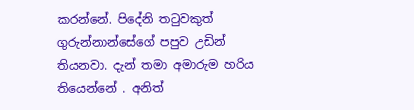කරන්නේ. පිදේනි තටුවකුත් ගුරුන්නාන්සේගේ පපුව උඩින් තියනවා. දැන් තමා අමාරුම හරිය තියෙන්නේ . අනිත්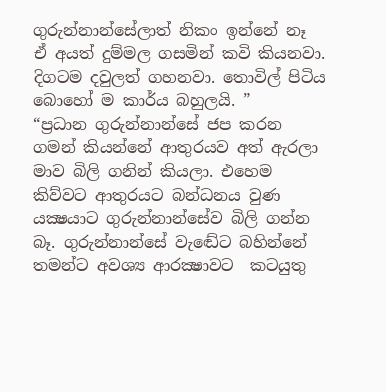ගුරුන්නාන්සේලාත් නිකං ඉන්නේ නෑ ඒ අයත් දුම්මල ගසමින් කවි කියනවා. දිගටම දවුලත් ගහනවා. තොවිල් පිටිය බොහෝ ම කාර්ය බහුලයි. ”
“ප්‍රධාන ගුරුන්නාන්සේ ජප කරන ගමන් කියන්නේ ආතුරයව අත් ඇරලා මාව බිලි ගනින් කියලා. එහෙම කිව්වට ආතුරයට බන්ධනය වුණ යක්‍ෂයාට ගුරුන්නාන්සේව බිලි ගන්න බෑ. ගුරුන්නාන්සේ වැඬේට බහින්නේ තමන්ට අවශ්‍ය ආරක්‍ෂාවට  කටයුතු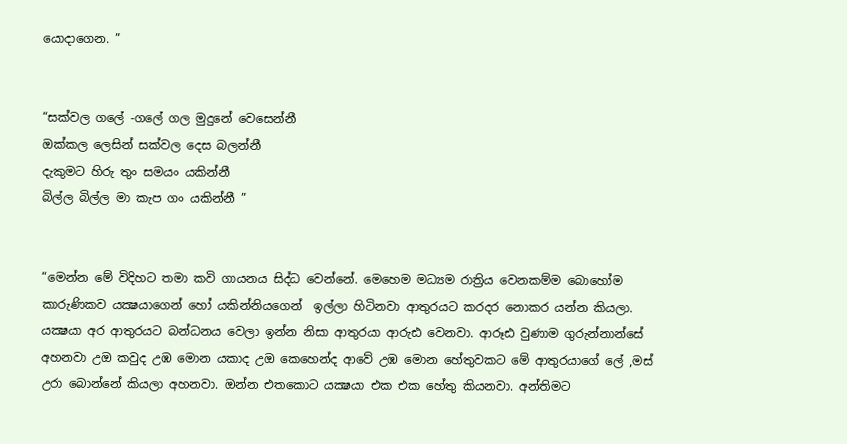යොදාගෙන. ”


“සක්වල ගලේ -ගලේ ගල මුදුනේ වෙසෙන්නී
ඔක්කල ලෙසින් සක්වල දෙස බලන්නී
දැකුමට හිරු තුං සමයං යකින්නී
බිල්ල බිල්ල මා කැප ගං යකින්නී ”


“මෙන්න මේ විදිහට තමා කවි ගායනය සිද්ධ වෙන්නේ. මෙහෙම මධ්‍යම රාත්‍රිය වෙනකම්ම බොහෝම කාරුණිකව යක්‍ෂයාගෙන් හෝ යකින්නියගෙන්  ඉල්ලා හිටිනවා ආතුරයට කරදර නොකර යන්න කියලා. යක්‍ෂයා අර ආතුරයට බන්ධනය වෙලා ඉන්න නිසා ආතුරයා ආරුඪ වෙනවා. ආරූඪ වුණාම ගුරුන්නාන්සේ අහනවා උඔ කවුද උඹ මොන යකාද උඔ කෙහෙන්ද ආවේ උඹ මොන හේතුවකට මේ ආතුරයාගේ ලේ ,මස් උරා බොන්නේ කියලා අහනවා. ඔන්න එතකොට යක්‍ෂයා එක එක හේතු කියනවා. අන්තිමට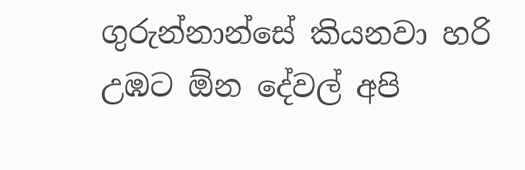ගුරුන්නාන්සේ කියනවා හරි උඹට ඕන දේවල් අපි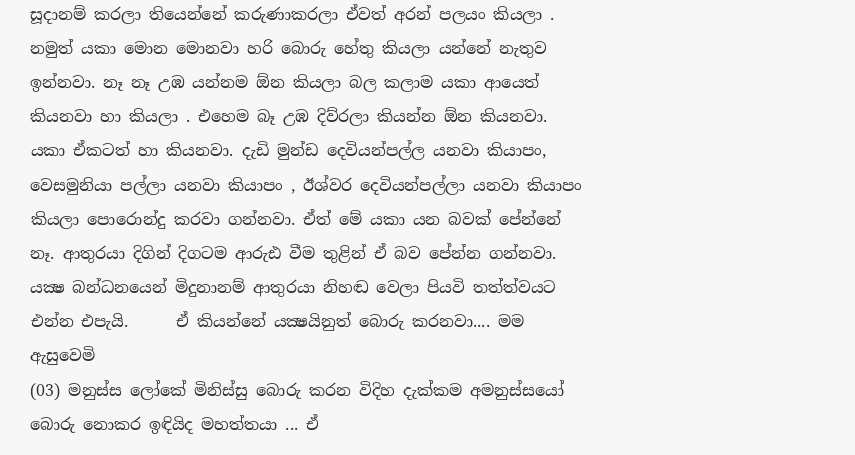සූදානම් කරලා තියෙන්නේ කරුණාකරලා ඒවත් අරන් පලයං කියලා . නමුත් යකා මොන මොනවා හරි බොරු හේතු කියලා යන්නේ නැතුව ඉන්නවා. නෑ නෑ උඹ යන්නම ඕන කියලා බල කලාම යකා ආයෙත් කියනවා හා කියලා . එහෙම බෑ උඹ දිව්රලා කියන්න ඕන කියනවා. යකා ඒකටත් හා කියනවා. දැඩි මුන්ඩ දෙවියන්පල්ල යනවා කියාපං, වෙසමුනියා පල්ලා යනවා කියාපං , ඊශ්වර දෙවියන්පල්ලා යනවා කියාපං කියලා පොරොන්දු කරවා ගන්නවා. ඒත් මේ යකා යන බවක් පේන්නේ නෑ. ආතුරයා දිගින් දිගටම ආරුඪ වීම තුළින් ඒ බව පේන්න ගන්නවා. යක්‍ෂ බන්ධනයෙන් මිදුනානම් ආතුරයා නිහඬ වෙලා පියවි තත්ත්වයට එන්න එපැයි.      ඒ කියන්නේ යක්‍ෂයිනුත් බොරු කරනවා.... මම ඇසුවෙමි
(03) මනුස්ස ලෝකේ මිනිස්සු බොරු කරන විදිහ දැක්කම අමනුස්සයෝ බොරු නොකර ඉඳියිද මහත්තයා ... ඒ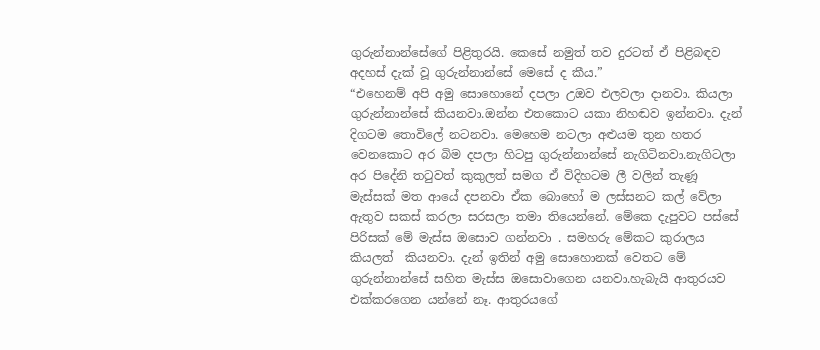ගුරුන්නාන්සේගේ පිළිතුරයි. කෙසේ නමුත් තව දුරටත් ඒ පිළිබඳව අදහස් දැක් වූ ගුරුන්නාන්සේ මෙසේ ද කීය.”
“එහෙනම් අපි අමු සොහොනේ දපලා උඔව එලවලා දානවා. කියලා ගුරුන්නාන්සේ කියනවා.ඔන්න එතකොට යකා නිහඬව ඉන්නවා. දැන් දිගටම තොවිලේ නටනවා. මෙහෙම නටලා අළුයම තුන හතර වෙනකොට අර බිම දපලා හිටපු ගුරුන්නාන්සේ නැගිටිනවා.නැගිටලා අර පිදේනි තටුවත් කුකුලත් සමග ඒ විදිහටම ලී වලින් තැණූ මැස්සක් මත ආයේ දපනවා ඒක බොහෝ ම ලස්සනට කල් වේලා ඇතුව සකස් කරලා සරසලා තමා තියෙන්නේ. මේකෙ දැපුවට පස්සේ පිරිසක් මේ මැස්ස ඔසොව ගන්නවා . සමහරු මේකට කුරාලය කියලත්  කියනවා. දැන් ඉතින් අමු සොහොනක් වෙතට මේ ගුරුන්නාන්සේ සහිත මැස්ස ඔසොවාගෙන යනවා.හැබැයි ආතුරයව එක්කරගෙන යන්නේ නෑ. ආතුරයගේ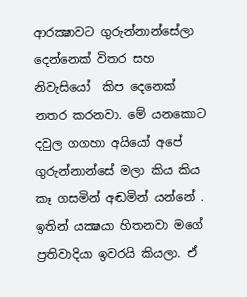ආරක්‍ෂාවට ගුරුන්නාන්සේලා දෙන්නෙක් විතර සහ නිවැසියෝ  කිප දෙනෙක් නතර කරනවා. මේ යනකොට දවුල ගගහා අයියෝ අපේ ගුරුන්නාන්සේ මලා කිය කිය කෑ ගසමින් අඬමින් යන්නේ . ඉතින් යක්‍ෂයා හිතනවා මගේ ප්‍රතිවාදියා ඉවරයි කියලා. ඒ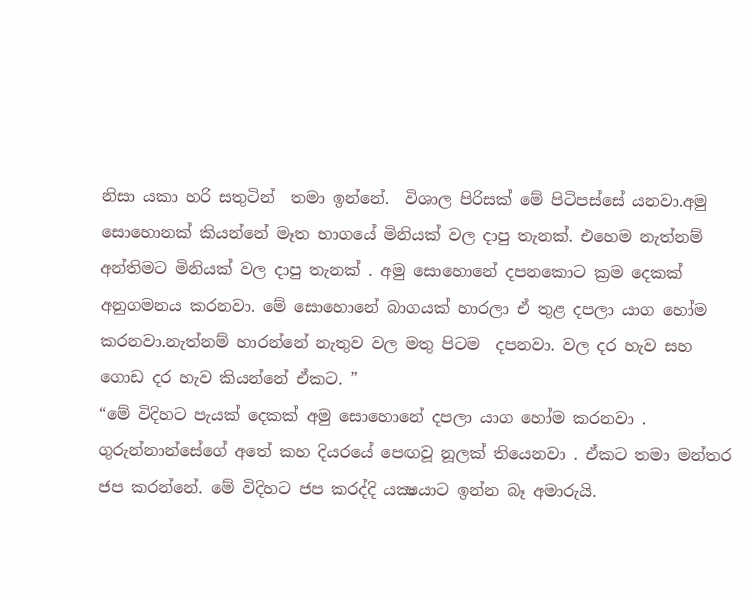නිසා යකා හරි සතුටින්  තමා ඉන්නේ.  විශාල පිරිසක් මේ පිටිපස්සේ යනවා.අමු සොහොනක් කියන්නේ මෑත භාගයේ මිනියක් වල දාපු තැනක්. එහෙම නැත්නම් අන්තිමට මිනියක් වල දාපු තැනක් . අමු සොහොනේ දපනකොට ක්‍රම දෙකක් අනුගමනය කරනවා. මේ සොහොනේ බාගයක් හාරලා ඒ තුළ දපලා යාග හෝම කරනවා.නැත්නම් හාරන්නේ නැතුව වල මතු පිටම  දපනවා. වල දර හැව සහ ගොඩ දර හැව කියන්නේ ඒකට. ”
“මේ විදිහට පැයක් දෙකක් අමු සොහොනේ දපලා යාග හෝම කරනවා . ගුරුන්නාන්සේගේ අතේ කහ දියරයේ පෙඟවූ නූලක් තියෙනවා . ඒකට තමා මන්තර ජප කරන්නේ. මේ විදිහට ජප කරද්දි යක්‍ෂයාට ඉන්න බෑ අමාරුයි.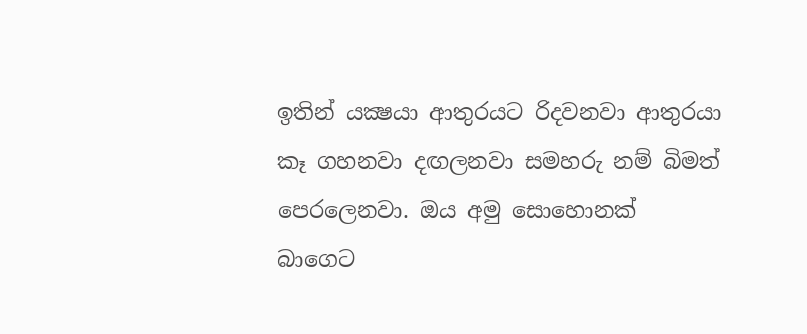ඉතින් යක්‍ෂයා ආතුරයට රිදවනවා ආතුරයා කෑ ගහනවා දඟලනවා සමහරු නම් බිමත් පෙරලෙනවා. ඔය අමු සොහොනක්  බාගෙට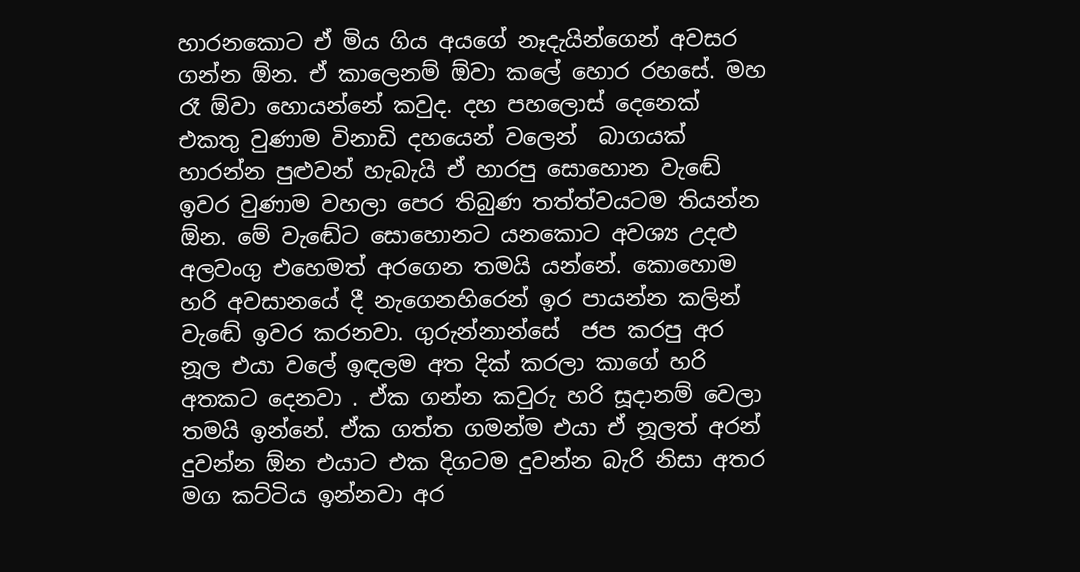හාරනකොට ඒ මිය ගිය අයගේ නෑදැයින්ගෙන් අවසර ගන්න ඕන. ඒ කාලෙනම් ඕවා කලේ හොර රහසේ. මහ රෑ ඕවා හොයන්නේ කවුද. දහ පහලොස් දෙනෙක් එකතු වුණාම විනාඩි දහයෙන් වලෙන්  බාගයක් හාරන්න පුළුවන් හැබැයි ඒ හාරපු සොහොන වැඬේ ඉවර වුණාම වහලා පෙර තිබුණ තත්ත්වයටම තියන්න ඕන. මේ වැඬේට සොහොනට යනකොට අවශ්‍ය උදළු අලවංගු එහෙමත් අරගෙන තමයි යන්නේ. කොහොම හරි අවසානයේ දී නැගෙනහිරෙන් ඉර පායන්න කලින් වැඬේ ඉවර කරනවා. ගුරුන්නාන්සේ  ජප කරපු අර නූල එයා වලේ ඉඳලම අත දික් කරලා කාගේ හරි අතකට දෙනවා . ඒක ගන්න කවුරු හරි සූදානම් වෙලා තමයි ඉන්නේ. ඒක ගත්ත ගමන්ම එයා ඒ නූලත් අරන් දුවන්න ඕන එයාට එක දිගටම දුවන්න බැරි නිසා අතර මග කට්ටිය ඉන්නවා අර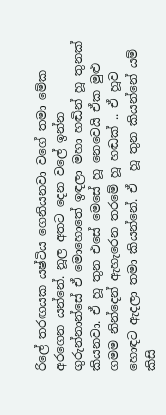රිලේ තරඟයක යෂ්ටිය ගෙනියනවා වගේ තමා මේක අරගෙන යන්නේ. නූල අතට දෙන වලේ ඉන්න ගුරුන්නාන්සේ ඒ මොහොතේ ඉඳලා මහා හඬින් හූ තුනක් කියනවා. ඒ හූ තුන එසේ මෙසේ හූ නෙවෙයි ඒක මුළු ගමම නින්දෙන් ඇහැරෙන තරමේ හූ හඬක් .. ඒ හූව හොඳට ඇදලා තමා කියන්නේ. ඒ  හූ තුන කියන්නේ යම් කිසි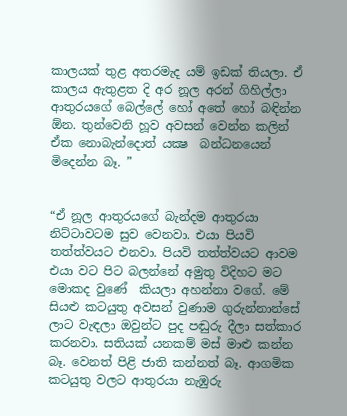කාලයක් තුළ අතරමැද යම් ඉඩක් තියලා. ඒ කාලය ඇතුළත දි අර නූල අරන් ගිහිල්ලා ආතුරයගේ බෙල්ලේ හෝ අතේ හෝ බඳින්න ඕන. තුන්වෙනි හූව අවසන් වෙන්න කලින් ඒක නොබැන්දොත් යක්‍ෂ  බන්ධනයෙන් මිදෙන්න බෑ. ”


“ඒ නූල ආතුරයගේ බැන්දම ආතුරයා නිට්ටාවටම සුව වෙනවා. එයා පියවි තත්ත්වයට එනවා. පියවි තත්ත්වයට ආවම එයා වට පිට බලන්නේ අමුතු විදිහට මට මොකද වුණේ  කියලා අහන්නා වගේ. මේ සියළු කටයුතු අවසන් වුණාම ගුරුන්නාන්සේ ලාට වැඳලා ඔවුන්ට පුද පඬුරු දීලා සත්කාර කරනවා. සතියක් යනකම් මස් මාළු කන්න බෑ. වෙනත් පිළි ජාති කන්නත් බෑ. ආගමික කටයුතු වලට ආතුරයා නැඹුරු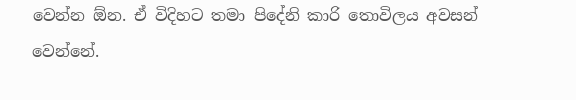වෙන්න ඕන. ඒ විදිහට තමා පිදේනි කාරි තොවිලය අවසන් වෙන්නේ.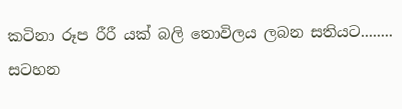කටිනා රූප රීරී යක් බලි තොවිලය ලබන සතියට........
සටහන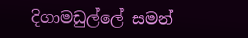දිගාමඩුල්ලේ සමන්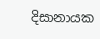දිසානායක